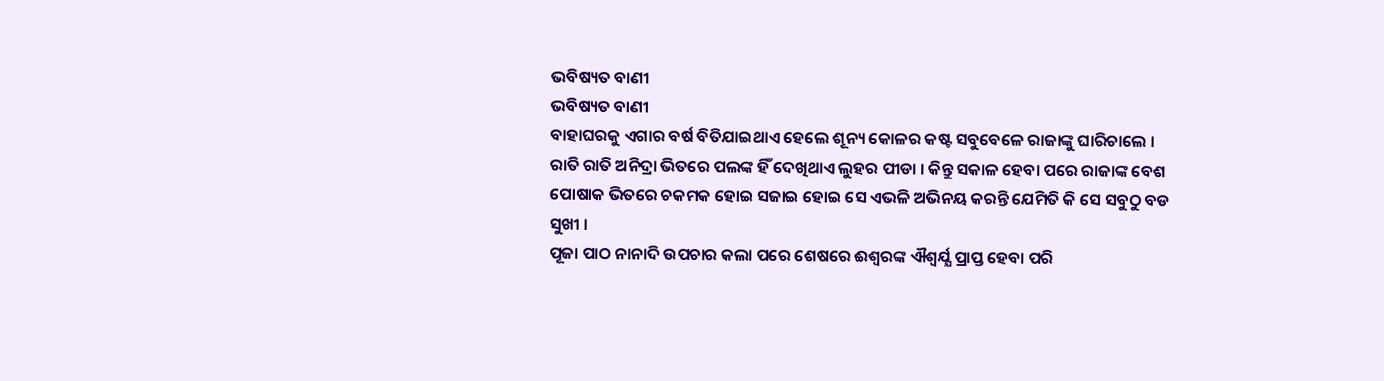ଭବିଷ୍ୟତ ବାଣୀ
ଭବିଷ୍ୟତ ବାଣୀ
ବାହାଘରକୁ ଏଗାର ବର୍ଷ ବିତିଯାଇଥାଏ ହେଲେ ଶୂନ୍ୟ କୋଳର କଷ୍ଟ ସବୁବେଳେ ରାଜାଙ୍କୁ ଘାରିଚାଲେ । ରାତି ରାତି ଅନିଦ୍ରା ଭିତରେ ପଲଙ୍କ ହିଁ ଦେଖିଥାଏ ଲୁହର ପୀଡା । କିନ୍ତୁ ସକାଳ ହେବା ପରେ ରାଜାଙ୍କ ବେଶ ପୋଷାକ ଭିତରେ ଚକମକ ହୋଇ ସଜାଇ ହୋଇ ସେ ଏଭଳି ଅଭିନୟ କରନ୍ତି ଯେମିତି କି ସେ ସବୁଠୁ ବଡ ସୁଖୀ ।
ପୂଜା ପାଠ ନାନାଦି ଉପଚାର କଲା ପରେ ଶେଷରେ ଈଶ୍ବରଙ୍କ ଐଶ୍ବର୍ଯ୍ଯ ପ୍ରାପ୍ତ ହେବା ପରି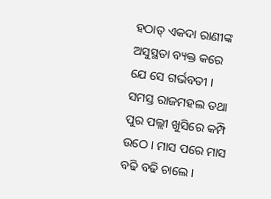ହଠାତ୍ ଏକଦା ରାଣୀଙ୍କ ଅସୁସ୍ଥତା ବ୍ୟକ୍ତ କରେ ଯେ ସେ ଗର୍ଭବତୀ । ସମସ୍ତ ରାଜମହଲ ତଥା ପୁର ପଲ୍ଲୀ ଖୁସିରେ କମ୍ପି ଉଠେ । ମାସ ପରେ ମାସ ବଢି ବଢି ଚାଲେ ।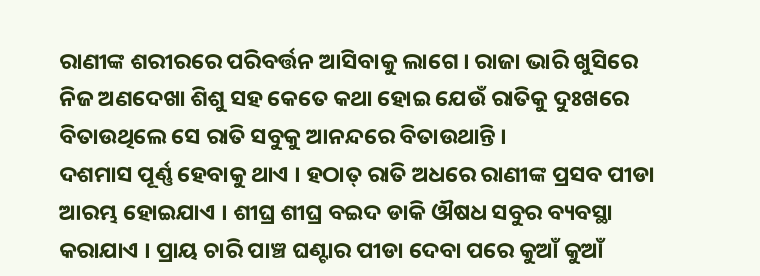ରାଣୀଙ୍କ ଶରୀରରେ ପରିବର୍ତ୍ତନ ଆସିବାକୁ ଲାଗେ । ରାଜା ଭାରି ଖୁସିରେ ନିଜ ଅଣଦେଖା ଶିଶୁ ସହ କେତେ କଥା ହୋଇ ଯେଉଁ ରାତିକୁ ଦୁଃଖରେ ବିତାଉଥିଲେ ସେ ରାତି ସବୁକୁ ଆନନ୍ଦରେ ବିତାଉଥାନ୍ତି ।
ଦଶମାସ ପୂର୍ଣ୍ଣ ହେବାକୁ ଥାଏ । ହଠାତ୍ ରାତି ଅଧରେ ରାଣୀଙ୍କ ପ୍ରସବ ପୀଡା ଆରମ୍ଭ ହୋଇଯାଏ । ଶୀଘ୍ର ଶୀଘ୍ର ବଇଦ ଡାକି ଔଷଧ ସବୁର ବ୍ୟବସ୍ଥା କରାଯାଏ । ପ୍ରାୟ ଚାରି ପାଞ୍ଚ ଘଣ୍ଟାର ପୀଡା ଦେବା ପରେ କୁଆଁ କୁଆଁ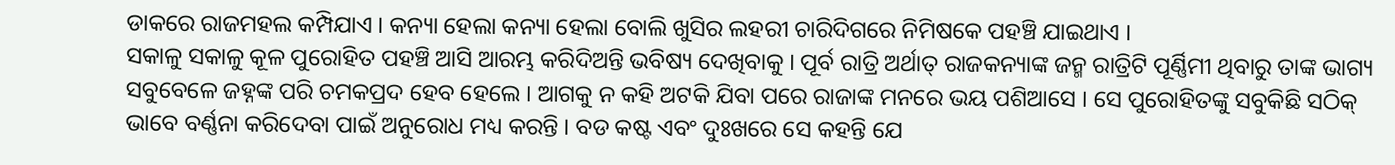ଡାକରେ ରାଜମହଲ କମ୍ପିଯାଏ । କନ୍ୟା ହେଲା କନ୍ୟା ହେଲା ବୋଲି ଖୁସିର ଲହରୀ ଚାରିଦିଗରେ ନିମିଷକେ ପହଞ୍ଚି ଯାଇଥାଏ ।
ସକାଳୁ ସକାଳୁ କୂଳ ପୁରୋହିତ ପହଞ୍ଚି ଆସି ଆରମ୍ଭ କରିଦିଅନ୍ତି ଭବିଷ୍ୟ ଦେଖିବାକୁ । ପୂର୍ବ ରାତ୍ରି ଅର୍ଥାତ୍ ରାଜକନ୍ୟାଙ୍କ ଜନ୍ମ ରାତ୍ରିଟି ପୂର୍ଣ୍ଣିମୀ ଥିବାରୁ ତାଙ୍କ ଭାଗ୍ୟ ସବୁବେଳେ ଜହ୍ନଙ୍କ ପରି ଚମକପ୍ରଦ ହେବ ହେଲେ । ଆଗକୁ ନ କହି ଅଟକି ଯିବା ପରେ ରାଜାଙ୍କ ମନରେ ଭୟ ପଶିଆସେ । ସେ ପୁରୋହିତଙ୍କୁ ସବୁକିଛି ସଠିକ୍ ଭାବେ ବର୍ଣ୍ଣନା କରିଦେବା ପାଇଁ ଅନୁରୋଧ ମଧ୍ୟ କରନ୍ତି । ବଡ କଷ୍ଟ ଏବଂ ଦୁଃଖରେ ସେ କହନ୍ତି ଯେ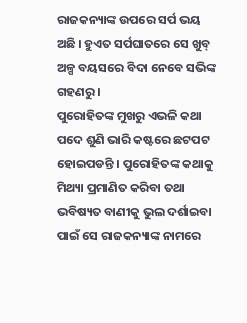ରାଜକନ୍ୟାଙ୍କ ଉପରେ ସର୍ପ ଭୟ ଅଛି । ହୁଏତ ସର୍ପଘାତରେ ସେ ଖୁବ୍ ଅଳ୍ପ ବୟସରେ ବିଦା ନେବେ ସଭିଙ୍କ ଗହଣରୁ ।
ପୁରୋହିତଙ୍କ ମୁଖରୁ ଏଭଳି କଥା ପଦେ ଶୁଣି ଭାରି କଷ୍ଟରେ ଛଟପଟ ହୋଇପଡନ୍ତି । ପୁରୋହିତଙ୍କ କଥାକୁ ମିଥ୍ୟା ପ୍ରମାଣିତ କରିବା ତଥା ଭବିଷ୍ୟତ ବାଣୀକୁ ଭୁଲ ଦର୍ଶାଇବା ପାଇଁ ସେ ରାଜକନ୍ୟାଙ୍କ ନାମରେ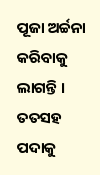ପୂଜା ଅର୍ଚ୍ଚନା କରିବାକୁ ଲାଗନ୍ତି । ତତସହ ପଦାକୁ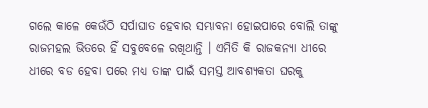ଗଲେ କାଳେ କେଉଁଠି ସର୍ପାଘାତ ହେବାର ସମ୍ଭାବନା ହୋଇପାରେ ବୋଲି ତାଙ୍କୁ ରାଜମହଲ ଭିତରେ ହିଁ ସବୁବେଳେ ରଖିଥାନ୍ତି । ଏମିତି କି ରାଜକନ୍ୟା ଧୀରେ ଧୀରେ ବଡ ହେବା ପରେ ମଧ୍ୟ ତାଙ୍କ ପାଇଁ ସମସ୍ତ ଆବଶ୍ୟକତା ଘରକୁ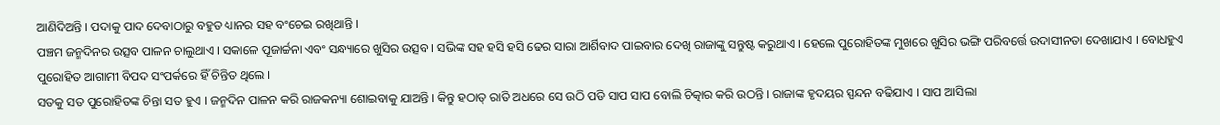ଆଣିଦିଅନ୍ତି । ପଦାକୁ ପାଦ ଦେବାଠାରୁ ବହୁତ ଧ୍ୟାନର ସହ ବଂଚେଇ ରଖିଥାନ୍ତି ।
ପଞ୍ଚମ ଜନ୍ମଦିନର ଉତ୍ସବ ପାଳନ ଚାଲୁଥାଏ । ସକାଳେ ପୂଜାର୍ଚ୍ଚନା ଏବଂ ସନ୍ଧ୍ୟାରେ ଖୁସିର ଉତ୍ସବ । ସଭିଙ୍କ ସହ ହସି ହସି ଢେର ସାରା ଆର୍ଶିବାଦ ପାଇବାର ଦେଖି ରାଜାଙ୍କୁ ସନ୍ତୁଷ୍ଟ କରୁଥାଏ । ହେଲେ ପୁରୋହିତଙ୍କ ମୁଖରେ ଖୁସିର ଭଙ୍ଗି ପରିବର୍ତ୍ତେ ଉଦାସୀନତା ଦେଖାଯାଏ । ବୋଧହୁଏ ପୁରୋହିତ ଆଗାମୀ ବିପଦ ସଂପର୍କରେ ହିଁ ଚିନ୍ତିତ ଥିଲେ ।
ସତକୁ ସତ ପୁରୋହିତଙ୍କ ଚିନ୍ତା ସତ ହୁଏ । ଜନ୍ମଦିନ ପାଳନ କରି ରାଜକନ୍ୟା ଶୋଇବାକୁ ଯାଅନ୍ତି । କିନ୍ତୁ ହଠାତ୍ ରାତି ଅଧରେ ସେ ଉଠି ପଡି ସାପ ସାପ ବୋଲି ଚିତ୍କାର କରି ଉଠନ୍ତି । ରାଜାଙ୍କ ହୃଦୟର ସ୍ପନ୍ଦନ ବଢିଯାଏ । ସାପ ଆସିଲା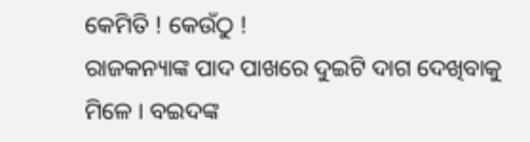କେମିତି ! କେଉଁଠୁ !
ରାଜକନ୍ୟାଙ୍କ ପାଦ ପାଖରେ ଦୁଇଟି ଦାଗ ଦେଖିବାକୁ ମିଳେ । ବଇଦଙ୍କ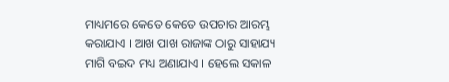ମାଧ୍ୟମରେ କେତେ କେତେ ଉପଚାର ଆରମ୍ଭ କରାଯାଏ । ଆଖ ପାଖ ରାଜାଙ୍କ ଠାରୁ ସାହାଯ୍ୟ ମାଗି ବଇଦ ମଧ୍ୟ ଅଣାଯାଏ । ହେଲେ ସକାଳ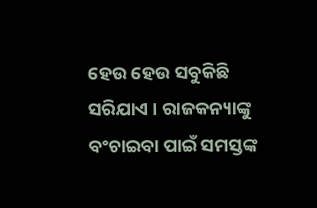ହେଉ ହେଉ ସବୁକିଛି ସରିଯାଏ । ରାଜକନ୍ୟାଙ୍କୁ ବଂଚାଇବା ପାଇଁ ସମସ୍ତଙ୍କ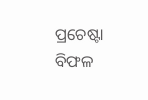ପ୍ରଚେଷ୍ଟା ବିଫଳ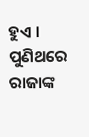ହୁଏ । ପୁଣିଥରେ ରାଜାଙ୍କ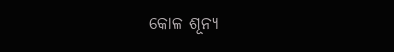କୋଳ ଶୂନ୍ୟ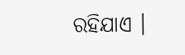ରହିଯାଏ ।